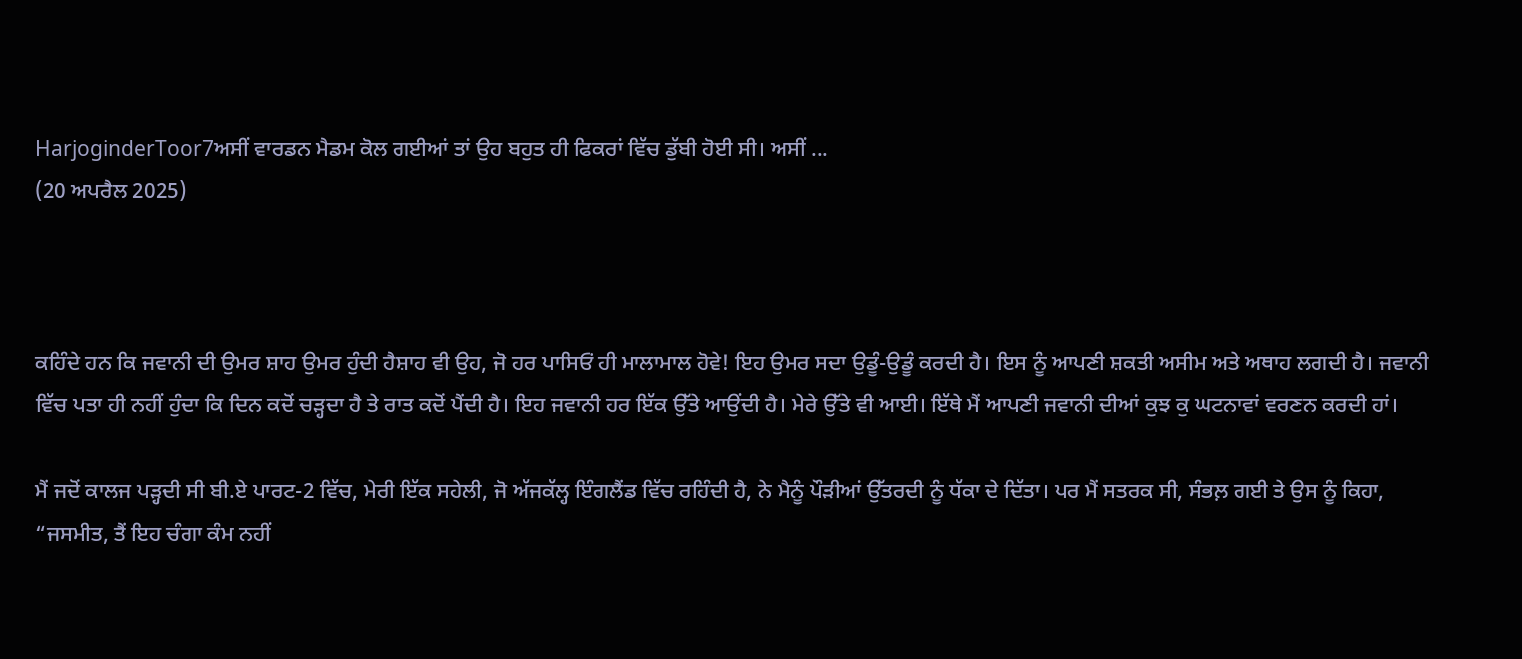HarjoginderToor7ਅਸੀਂ ਵਾਰਡਨ ਮੈਡਮ ਕੋਲ ਗਈਆਂ ਤਾਂ ਉਹ ਬਹੁਤ ਹੀ ਫਿਕਰਾਂ ਵਿੱਚ ਡੁੱਬੀ ਹੋਈ ਸੀ। ਅਸੀਂ ...
(20 ਅਪਰੈਲ 2025)



ਕਹਿੰਦੇ ਹਨ ਕਿ ਜਵਾਨੀ ਦੀ ਉਮਰ ਸ਼ਾਹ ਉਮਰ ਹੁੰਦੀ ਹੈਸ਼ਾਹ ਵੀ ਉਹ, ਜੋ ਹਰ ਪਾਸਿਓਂ ਹੀ ਮਾਲਾਮਾਲ ਹੋਵੇ! ਇਹ ਉਮਰ ਸਦਾ ਉਡੂੰ-ਉਡੂੰ ਕਰਦੀ ਹੈ। ਇਸ ਨੂੰ ਆਪਣੀ ਸ਼ਕਤੀ ਅਸੀਮ ਅਤੇ ਅਥਾਹ ਲਗਦੀ ਹੈ। ਜਵਾਨੀ ਵਿੱਚ ਪਤਾ ਹੀ ਨਹੀਂ ਹੁੰਦਾ ਕਿ ਦਿਨ ਕਦੋਂ ਚੜ੍ਹਦਾ ਹੈ ਤੇ ਰਾਤ ਕਦੋਂ ਪੈਂਦੀ ਹੈ। ਇਹ ਜਵਾਨੀ ਹਰ ਇੱਕ ਉੱਤੇ ਆਉਂਦੀ ਹੈ। ਮੇਰੇ ਉੱਤੇ ਵੀ ਆਈ। ਇੱਥੇ ਮੈਂ ਆਪਣੀ ਜਵਾਨੀ ਦੀਆਂ ਕੁਝ ਕੁ ਘਟਨਾਵਾਂ ਵਰਣਨ ਕਰਦੀ ਹਾਂ।

ਮੈਂ ਜਦੋਂ ਕਾਲਜ ਪੜ੍ਹਦੀ ਸੀ ਬੀ.ਏ ਪਾਰਟ-2 ਵਿੱਚ, ਮੇਰੀ ਇੱਕ ਸਹੇਲੀ, ਜੋ ਅੱਜਕੱਲ੍ਹ ਇੰਗਲੈਂਡ ਵਿੱਚ ਰਹਿੰਦੀ ਹੈ, ਨੇ ਮੈਨੂੰ ਪੌੜੀਆਂ ਉੱਤਰਦੀ ਨੂੰ ਧੱਕਾ ਦੇ ਦਿੱਤਾ। ਪਰ ਮੈਂ ਸਤਰਕ ਸੀ, ਸੰਭਲ਼ ਗਈ ਤੇ ਉਸ ਨੂੰ ਕਿਹਾ, “ਜਸਮੀਤ, ਤੈਂ ਇਹ ਚੰਗਾ ਕੰਮ ਨਹੀਂ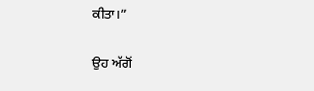ਕੀਤਾ।”

ਉਹ ਅੱਗੋਂ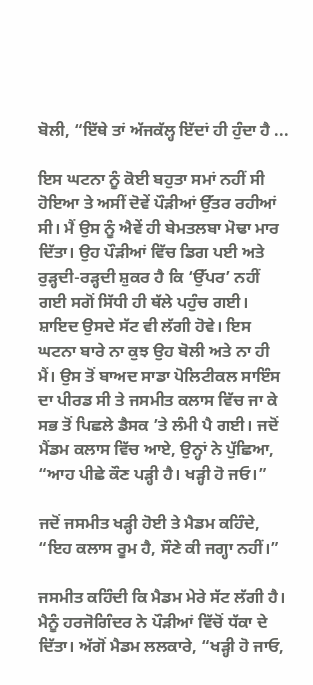ਬੋਲੀ, “ਇੱਥੇ ਤਾਂ ਅੱਜਕੱਲ੍ਹ ਇੱਦਾਂ ਹੀ ਹੁੰਦਾ ਹੈ ...

ਇਸ ਘਟਨਾ ਨੂੰ ਕੋਈ ਬਹੁਤਾ ਸਮਾਂ ਨਹੀਂ ਸੀ ਹੋਇਆ ਤੇ ਅਸੀਂ ਦੋਵੇਂ ਪੌੜੀਆਂ ਉੱਤਰ ਰਹੀਆਂ ਸੀ। ਮੈਂ ਉਸ ਨੂੰ ਐਵੇਂ ਹੀ ਬੇਮਤਲਬਾ ਮੋਢਾ ਮਾਰ ਦਿੱਤਾ। ਉਹ ਪੌੜੀਆਂ ਵਿੱਚ ਡਿਗ ਪਈ ਅਤੇ ਰੁੜ੍ਹਦੀ-ਰੜ੍ਹਦੀ ਸ਼ੁਕਰ ਹੈ ਕਿ ‘ਉੱਪਰ’ ਨਹੀਂ ਗਈ ਸਗੋਂ ਸਿੱਧੀ ਹੀ ਥੱਲੇ ਪਹੁੰਚ ਗਈ। ਸ਼ਾਇਦ ਉਸਦੇ ਸੱਟ ਵੀ ਲੱਗੀ ਹੋਵੇ। ਇਸ ਘਟਨਾ ਬਾਰੇ ਨਾ ਕੁਝ ਉਹ ਬੋਲੀ ਅਤੇ ਨਾ ਹੀ ਮੈਂ। ਉਸ ਤੋਂ ਬਾਅਦ ਸਾਡਾ ਪੋਲਿਟੀਕਲ ਸਾਇੰਸ ਦਾ ਪੀਰਡ ਸੀ ਤੇ ਜਸਮੀਤ ਕਲਾਸ ਵਿੱਚ ਜਾ ਕੇ ਸਭ ਤੋਂ ਪਿਛਲੇ ਡੈਸਕ ’ਤੇ ਲੰਮੀ ਪੈ ਗਈ। ਜਦੋਂ ਮੈਂਡਮ ਕਲਾਸ ਵਿੱਚ ਆਏ, ਉਨ੍ਹਾਂ ਨੇ ਪੁੱਛਿਆ, “ਆਹ ਪੀਛੇ ਕੌਣ ਪੜ੍ਹੀ ਹੈ। ਖੜ੍ਹੀ ਹੋ ਜਓ।”

ਜਦੋਂ ਜਸਮੀਤ ਖੜ੍ਹੀ ਹੋਈ ਤੇ ਮੈਡਮ ਕਹਿੰਦੇ, “ਇਹ ਕਲਾਸ ਰੂਮ ਹੈ, ਸੌਣੇ ਕੀ ਜਗ੍ਹਾ ਨਹੀਂ।”

ਜਸਮੀਤ ਕਹਿੰਦੀ ਕਿ ਮੈਡਮ ਮੇਰੇ ਸੱਟ ਲੱਗੀ ਹੈ। ਮੈਨੂੰ ਹਰਜੋਗਿੰਦਰ ਨੇ ਪੌੜੀਆਂ ਵਿੱਚੋਂ ਧੱਕਾ ਦੇ ਦਿੱਤਾ। ਅੱਗੋਂ ਮੈਡਮ ਲਲਕਾਰੇ, “ਖੜ੍ਹੀ ਹੋ ਜਾਓ,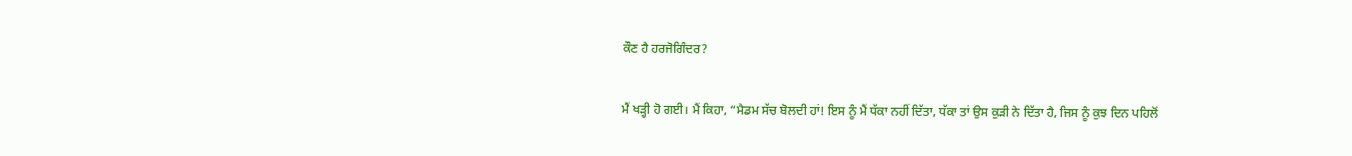ਕੌਣ ਹੈ ਹਰਜੋਗਿੰਦਰ?

ਮੈਂ ਖੜ੍ਹੀ ਹੋ ਗਈ। ਮੈਂ ਕਿਹਾ, “ਮੈਡਮ ਸੱਚ ਬੋਲਦੀ ਹਾਂ! ਇਸ ਨੂੰ ਮੈਂ ਧੱਕਾ ਨਹੀਂ ਦਿੱਤਾ, ਧੱਕਾ ਤਾਂ ਉਸ ਕੁੜੀ ਨੇ ਦਿੱਤਾ ਹੈ, ਜਿਸ ਨੂੰ ਕੁਝ ਦਿਨ ਪਹਿਲੋਂ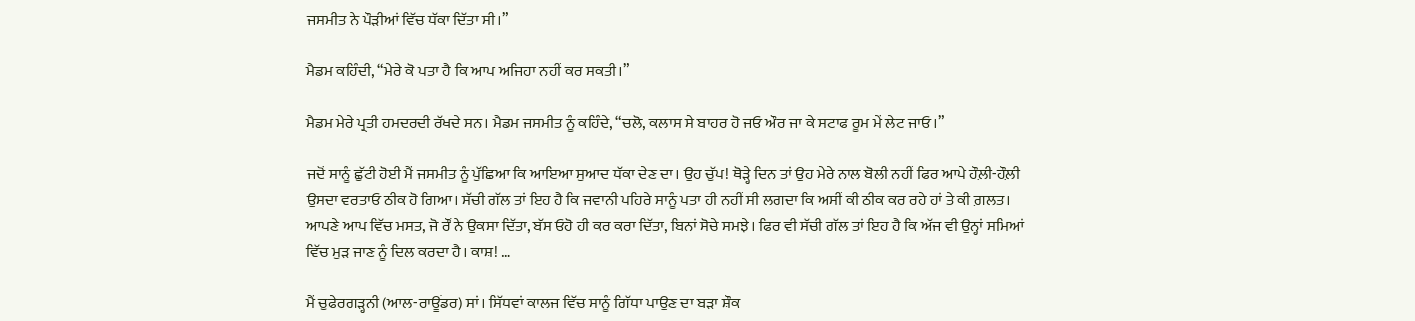ਜਸਮੀਤ ਨੇ ਪੌੜੀਆਂ ਵਿੱਚ ਧੱਕਾ ਦਿੱਤਾ ਸੀ।”

ਮੈਡਮ ਕਹਿੰਦੀ, “ਮੇਰੇ ਕੋ ਪਤਾ ਹੈ ਕਿ ਆਪ ਅਜਿਹਾ ਨਹੀਂ ਕਰ ਸਕਤੀ।”

ਮੈਡਮ ਮੇਰੇ ਪ੍ਰਤੀ ਹਮਦਰਦੀ ਰੱਖਦੇ ਸਨ। ਮੈਡਮ ਜਸਮੀਤ ਨੂੰ ਕਹਿੰਦੇ, “ਚਲੋ, ਕਲਾਸ ਸੇ ਬਾਹਰ ਹੋ ਜਓ ਔਰ ਜਾ ਕੇ ਸਟਾਫ ਰੂਮ ਮੇਂ ਲੇਟ ਜਾਓ।”

ਜਦੋਂ ਸਾਨੂੰ ਛੁੱਟੀ ਹੋਈ ਮੈਂ ਜਸਮੀਤ ਨੂੰ ਪੁੱਛਿਆ ਕਿ ਆਇਆ ਸੁਆਦ ਧੱਕਾ ਦੇਣ ਦਾ। ਉਹ ਚੁੱਪ! ਥੋੜ੍ਹੇ ਦਿਨ ਤਾਂ ਉਹ ਮੇਰੇ ਨਾਲ ਬੋਲੀ ਨਹੀਂ ਫਿਰ ਆਪੇ ਹੌਲ਼ੀ-ਹੌਲ਼ੀ ਉਸਦਾ ਵਰਤਾਓ ਠੀਕ ਹੋ ਗਿਆ। ਸੱਚੀ ਗੱਲ ਤਾਂ ਇਹ ਹੈ ਕਿ ਜਵਾਨੀ ਪਹਿਰੇ ਸਾਨੂੰ ਪਤਾ ਹੀ ਨਹੀਂ ਸੀ ਲਗਦਾ ਕਿ ਅਸੀਂ ਕੀ ਠੀਕ ਕਰ ਰਹੇ ਹਾਂ ਤੇ ਕੀ ਗ਼ਲਤ। ਆਪਣੇ ਆਪ ਵਿੱਚ ਮਸਤ, ਜੋ ਰੌਂ ਨੇ ਉਕਸਾ ਦਿੱਤਾ, ਬੱਸ ਓਹੋ ਹੀ ਕਰ ਕਰਾ ਦਿੱਤਾ, ਬਿਨਾਂ ਸੋਚੇ ਸਮਝੇ। ਫਿਰ ਵੀ ਸੱਚੀ ਗੱਲ ਤਾਂ ਇਹ ਹੈ ਕਿ ਅੱਜ ਵੀ ਉਨ੍ਹਾਂ ਸਮਿਆਂ ਵਿੱਚ ਮੁੜ ਜਾਣ ਨੂੰ ਦਿਲ ਕਰਦਾ ਹੈ। ਕਾਸ਼! …

ਮੈਂ ਚੁਫੇਰਗੜ੍ਹਨੀ (ਆਲ-ਰਾਊਂਡਰ) ਸਾਂ। ਸਿੱਧਵਾਂ ਕਾਲਜ ਵਿੱਚ ਸਾਨੂੰ ਗਿੱਧਾ ਪਾਉਣ ਦਾ ਬੜਾ ਸ਼ੌਕ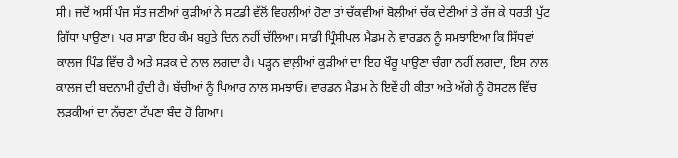ਸੀ। ਜਦੋਂ ਅਸੀਂ ਪੰਜ ਸੱਤ ਜਣੀਆਂ ਕੁੜੀਆਂ ਨੇ ਸਟਡੀ ਵੱਲੋਂ ਵਿਹਲੀਆਂ ਹੋਣਾ ਤਾਂ ਚੱਕਵੀਆਂ ਬੋਲੀਆਂ ਚੱਕ ਦੇਣੀਆਂ ਤੇ ਰੱਜ ਕੇ ਧਰਤੀ ਪੁੱਟ ਗਿੱਧਾ ਪਾਉਣਾ। ਪਰ ਸਾਡਾ ਇਹ ਕੰਮ ਬਹੁਤੇ ਦਿਨ ਨਹੀਂ ਚੱਲਿਆ। ਸਾਡੀ ਪ੍ਰਿੰਸੀਪਲ ਮੈਡਮ ਨੇ ਵਾਰਡਨ ਨੂੰ ਸਮਝਾਇਆ ਕਿ ਸਿੱਧਵਾਂ ਕਾਲਜ ਪਿੰਡ ਵਿੱਚ ਹੈ ਅਤੇ ਸੜਕ ਦੇ ਨਾਲ ਲਗਦਾ ਹੈ। ਪੜ੍ਹਨ ਵਾਲ਼ੀਆਂ ਕੁੜੀਆਂ ਦਾ ਇਹ ਖੌਰੂ ਪਾਉਣਾ ਚੰਗਾ ਨਹੀਂ ਲਗਦਾ, ਇਸ ਨਾਲ ਕਾਲਜ ਦੀ ਬਦਨਾਮੀ ਹੁੰਦੀ ਹੈ। ਬੱਚੀਆਂ ਨੂੰ ਪਿਆਰ ਨਾਲ ਸਮਝਾਓ। ਵਾਰਡਨ ਮੈਡਮ ਨੇ ਇਵੇਂ ਹੀ ਕੀਤਾ ਅਤੇ ਅੱਗੇ ਨੂੰ ਹੋਸਟਲ ਵਿੱਚ ਲੜਕੀਆਂ ਦਾ ਨੱਚਣਾ ਟੱਪਣਾ ਬੰਦ ਹੋ ਗਿਆ।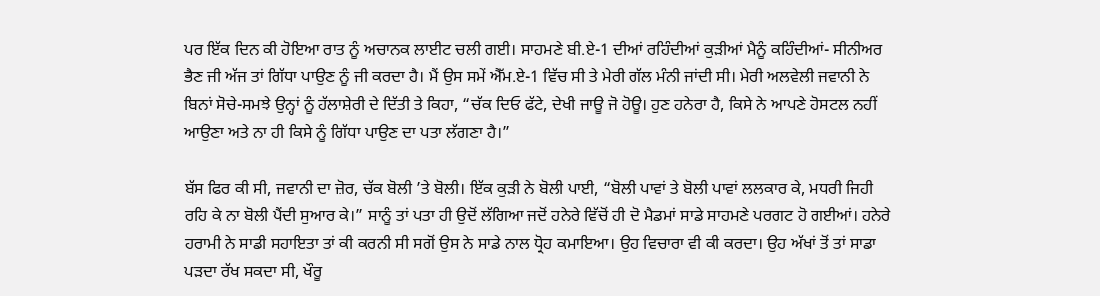ਪਰ ਇੱਕ ਦਿਨ ਕੀ ਹੋਇਆ ਰਾਤ ਨੂੰ ਅਚਾਨਕ ਲਾਈਟ ਚਲੀ ਗਈ। ਸਾਹਮਣੇ ਬੀ.ਏ-1 ਦੀਆਂ ਰਹਿੰਦੀਆਂ ਕੁੜੀਆਂ ਮੈਨੂੰ ਕਹਿੰਦੀਆਂ- ਸੀਨੀਅਰ ਭੈਣ ਜੀ ਅੱਜ ਤਾਂ ਗਿੱਧਾ ਪਾਉਣ ਨੂੰ ਜੀ ਕਰਦਾ ਹੈ। ਮੈਂ ਉਸ ਸਮੇਂ ਐੱਮ.ਏ-1 ਵਿੱਚ ਸੀ ਤੇ ਮੇਰੀ ਗੱਲ ਮੰਨੀ ਜਾਂਦੀ ਸੀ। ਮੇਰੀ ਅਲਵੇਲੀ ਜਵਾਨੀ ਨੇ ਬਿਨਾਂ ਸੋਚੇ-ਸਮਝੇ ਉਨ੍ਹਾਂ ਨੂੰ ਹੱਲਾਸ਼ੇਰੀ ਦੇ ਦਿੱਤੀ ਤੇ ਕਿਹਾ, “ਚੱਕ ਦਿਓ ਫੱਟੇ, ਦੇਖੀ ਜਾਊ ਜੋ ਹੋਊ। ਹੁਣ ਹਨੇਰਾ ਹੈ, ਕਿਸੇ ਨੇ ਆਪਣੇ ਹੋਸਟਲ ਨਹੀਂ ਆਉਣਾ ਅਤੇ ਨਾ ਹੀ ਕਿਸੇ ਨੂੰ ਗਿੱਧਾ ਪਾਉਣ ਦਾ ਪਤਾ ਲੱਗਣਾ ਹੈ।”

ਬੱਸ ਫਿਰ ਕੀ ਸੀ, ਜਵਾਨੀ ਦਾ ਜ਼ੋਰ, ਚੱਕ ਬੋਲੀ ’ਤੇ ਬੋਲੀ। ਇੱਕ ਕੁੜੀ ਨੇ ਬੋਲੀ ਪਾਈ, “ਬੋਲੀ ਪਾਵਾਂ ਤੇ ਬੋਲੀ ਪਾਵਾਂ ਲਲਕਾਰ ਕੇ, ਮਧਰੀ ਜਿਹੀ ਰਹਿ ਕੇ ਨਾ ਬੋਲੀ ਪੈਂਦੀ ਸੁਆਰ ਕੇ।” ਸਾਨੂੰ ਤਾਂ ਪਤਾ ਹੀ ਉਦੋਂ ਲੱਗਿਆ ਜਦੋਂ ਹਨੇਰੇ ਵਿੱਚੋਂ ਹੀ ਦੋ ਮੈਡਮਾਂ ਸਾਡੇ ਸਾਹਮਣੇ ਪਰਗਟ ਹੋ ਗਈਆਂ। ਹਨੇਰੇ ਹਰਾਮੀ ਨੇ ਸਾਡੀ ਸਹਾਇਤਾ ਤਾਂ ਕੀ ਕਰਨੀ ਸੀ ਸਗੋਂ ਉਸ ਨੇ ਸਾਡੇ ਨਾਲ ਧ੍ਰੋਹ ਕਮਾਇਆ। ਉਹ ਵਿਚਾਰਾ ਵੀ ਕੀ ਕਰਦਾ। ਉਹ ਅੱਖਾਂ ਤੋਂ ਤਾਂ ਸਾਡਾ ਪੜਦਾ ਰੱਖ ਸਕਦਾ ਸੀ, ਖੌਰੂ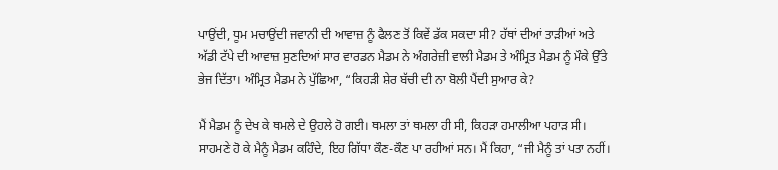ਪਾਉਂਦੀ, ਧੂਮ ਮਚਾਉਂਦੀ ਜਵਾਨੀ ਦੀ ਆਵਾਜ਼ ਨੂੰ ਫੈਲਣ ਤੋਂ ਕਿਵੇਂ ਡੱਕ ਸਕਦਾ ਸੀ? ਹੱਥਾਂ ਦੀਆਂ ਤਾੜੀਆਂ ਅਤੇ ਅੱਡੀ ਟੱਪੇ ਦੀ ਆਵਾਜ਼ ਸੁਣਦਿਆਂ ਸਾਰ ਵਾਰਡਨ ਮੈਡਮ ਨੇ ਅੰਗਰੇਜ਼ੀ ਵਾਲੀ ਮੈਡਮ ਤੇ ਅੰਮ੍ਰਿਤ ਮੈਡਮ ਨੂੰ ਮੌਕੇ ਉੱਤੇ ਭੇਜ ਦਿੱਤਾ। ਅੰਮ੍ਰਿਤ ਮੈਡਮ ਨੇ ਪੁੱਛਿਆ, “ਕਿਹੜੀ ਸ਼ੇਰ ਬੱਚੀ ਦੀ ਨਾ ਬੋਲੀ ਪੈਂਦੀ ਸੁਆਰ ਕੇ?

ਮੈਂ ਮੈਡਮ ਨੂੰ ਦੇਖ ਕੇ ਥਮਲੇ ਦੇ ਉਹਲੇ ਹੋ ਗਈ। ਥਮਲਾ ਤਾਂ ਥਮਲਾ ਹੀ ਸੀ, ਕਿਹੜਾ ਹਮਾਲੀਆ ਪਹਾੜ ਸੀ। ਸਾਹਮਣੇ ਹੋ ਕੇ ਮੈਨੂੰ ਮੈਡਮ ਕਹਿੰਦੇ, ਇਹ ਗਿੱਧਾ ਕੌਣ-ਕੌਣ ਪਾ ਰਹੀਆਂ ਸਨ। ਮੈਂ ਕਿਹਾ, “ਜੀ ਮੈਨੂੰ ਤਾਂ ਪਤਾ ਨਹੀਂ।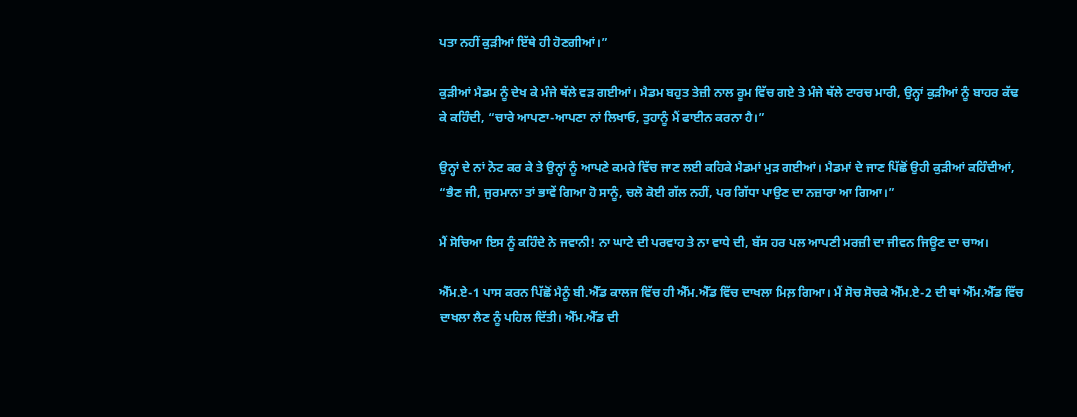ਪਤਾ ਨਹੀਂ ਕੁੜੀਆਂ ਇੱਥੇ ਹੀ ਹੋਣਗੀਆਂ।”

ਕੁੜੀਆਂ ਮੈਡਮ ਨੂੰ ਦੇਖ ਕੇ ਮੰਜੇ ਥੱਲੇ ਵੜ ਗਈਆਂ। ਮੈਡਮ ਬਹੁਤ ਤੇਜ਼ੀ ਨਾਲ ਰੂਮ ਵਿੱਚ ਗਏ ਤੇ ਮੰਜੇ ਥੱਲੇ ਟਾਰਚ ਮਾਰੀ, ਉਨ੍ਹਾਂ ਕੁੜੀਆਂ ਨੂੰ ਬਾਹਰ ਕੱਢ ਕੇ ਕਹਿੰਦੀ, “ਚਾਰੇ ਆਪਣਾ-ਆਪਣਾ ਨਾਂ ਲਿਖਾਓ, ਤੁਹਾਨੂੰ ਮੈਂ ਫਾਈਨ ਕਰਨਾ ਹੈ।”

ਉਨ੍ਹਾਂ ਦੇ ਨਾਂ ਨੋਟ ਕਰ ਕੇ ਤੇ ਉਨ੍ਹਾਂ ਨੂੰ ਆਪਣੇ ਕਮਰੇ ਵਿੱਚ ਜਾਣ ਲਈ ਕਹਿਕੇ ਮੈਡਮਾਂ ਮੁੜ ਗਈਆਂ। ਮੈਡਮਾਂ ਦੇ ਜਾਣ ਪਿੱਛੋਂ ਉਹੀ ਕੁੜੀਆਂ ਕਹਿੰਦੀਆਂ, “ਭੈਣ ਜੀ, ਜੁਰਮਾਨਾ ਤਾਂ ਭਾਵੇਂ ਗਿਆ ਹੋ ਸਾਨੂੰ, ਚਲੋ ਕੋਈ ਗੱਲ ਨਹੀਂ, ਪਰ ਗਿੱਧਾ ਪਾਉਣ ਦਾ ਨਜ਼ਾਰਾ ਆ ਗਿਆ।”

ਮੈਂ ਸੋਚਿਆ ਇਸ ਨੂੰ ਕਹਿੰਦੇ ਨੇ ਜਵਾਨੀ! ਨਾ ਘਾਟੇ ਦੀ ਪਰਵਾਹ ਤੇ ਨਾ ਵਾਧੇ ਦੀ, ਬੱਸ ਹਰ ਪਲ ਆਪਣੀ ਮਰਜ਼ੀ ਦਾ ਜੀਵਨ ਜਿਊਣ ਦਾ ਚਾਅ।

ਐੱਮ.ਏ-1 ਪਾਸ ਕਰਨ ਪਿੱਛੋਂ ਮੈਨੂੰ ਬੀ.ਐੱਡ ਕਾਲਜ ਵਿੱਚ ਹੀ ਐੱਮ.ਐੱਡ ਵਿੱਚ ਦਾਖਲਾ ਮਿਲ਼ ਗਿਆ। ਮੈਂ ਸੋਚ ਸੋਚਕੇ ਐੱਮ.ਏ-2 ਦੀ ਥਾਂ ਐੱਮ.ਐੱਡ ਵਿੱਚ ਦਾਖਲਾ ਲੈਣ ਨੂੰ ਪਹਿਲ ਦਿੱਤੀ। ਐੱਮ.ਐੱਡ ਦੀ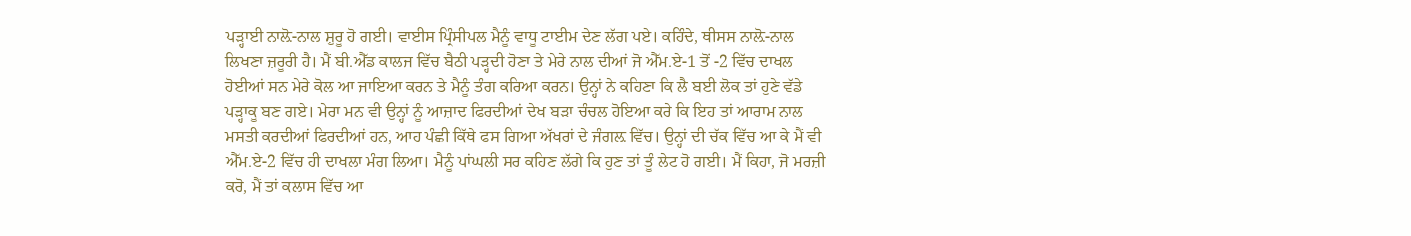ਪੜ੍ਹਾਈ ਨਾਲ਼ੋ-ਨਾਲ ਸ਼ੁਰੂ ਹੋ ਗਈ। ਵਾਈਸ ਪ੍ਰਿੰਸੀਪਲ ਮੈਨੂੰ ਵਾਧੂ ਟਾਈਮ ਦੇਣ ਲੱਗ ਪਏ। ਕਹਿੰਦੇ, ਥੀਸਸ ਨਾਲ਼ੋ-ਨਾਲ ਲਿਖਣਾ ਜ਼ਰੂਰੀ ਹੈ। ਮੈਂ ਬੀ.ਐੱਡ ਕਾਲਜ ਵਿੱਚ ਬੈਠੀ ਪੜ੍ਹਦੀ ਹੋਣਾ ਤੇ ਮੇਰੇ ਨਾਲ ਦੀਆਂ ਜੋ ਐੱਮ.ਏ-1 ਤੋਂ -2 ਵਿੱਚ ਦਾਖਲ ਹੋਈਆਂ ਸਨ ਮੇਰੇ ਕੋਲ ਆ ਜਾਇਆ ਕਰਨ ਤੇ ਮੈਨੂੰ ਤੰਗ ਕਰਿਆ ਕਰਨ। ਉਨ੍ਹਾਂ ਨੇ ਕਹਿਣਾ ਕਿ ਲੈ ਬਈ ਲੋਕ ਤਾਂ ਹੁਣੇ ਵੱਡੇ ਪੜ੍ਹਾਕੂ ਬਣ ਗਏ। ਮੇਰਾ ਮਨ ਵੀ ਉਨ੍ਹਾਂ ਨੂੰ ਆਜ਼ਾਦ ਫਿਰਦੀਆਂ ਦੇਖ ਬੜਾ ਚੰਚਲ ਹੋਇਆ ਕਰੇ ਕਿ ਇਹ ਤਾਂ ਆਰਾਮ ਨਾਲ ਮਸਤੀ ਕਰਦੀਆਂ ਫਿਰਦੀਆਂ ਹਨ, ਆਹ ਪੰਛੀ ਕਿੱਥੇ ਫਸ ਗਿਆ ਅੱਖਰਾਂ ਦੇ ਜੰਗਲ਼ ਵਿੱਚ। ਉਨ੍ਹਾਂ ਦੀ ਚੱਕ ਵਿੱਚ ਆ ਕੇ ਮੈਂ ਵੀ ਐੱਮ.ਏ-2 ਵਿੱਚ ਹੀ ਦਾਖਲਾ ਮੰਗ ਲਿਆ। ਮੈਨੂੰ ਪਾਂਘਲੀ ਸਰ ਕਹਿਣ ਲੱਗੇ ਕਿ ਹੁਣ ਤਾਂ ਤੂੰ ਲੇਟ ਹੋ ਗਈ। ਮੈਂ ਕਿਹਾ, ਜੋ ਮਰਜ਼ੀ ਕਰੋ, ਮੈਂ ਤਾਂ ਕਲਾਸ ਵਿੱਚ ਆ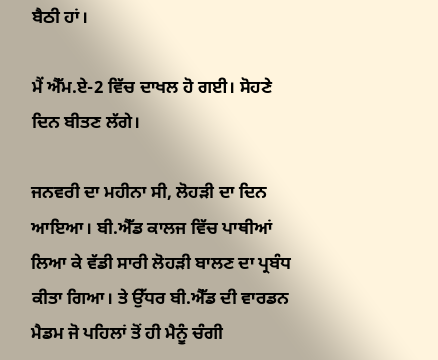ਬੈਠੀ ਹਾਂ।

ਮੈਂ ਐੱਮ.ਏ-2 ਵਿੱਚ ਦਾਖਲ ਹੋ ਗਈ। ਸੋਹਣੇ ਦਿਨ ਬੀਤਣ ਲੱਗੇ।

ਜਨਵਰੀ ਦਾ ਮਹੀਨਾ ਸੀ, ਲੋਹੜੀ ਦਾ ਦਿਨ ਆਇਆ। ਬੀ.ਐੱਡ ਕਾਲਜ ਵਿੱਚ ਪਾਥੀਆਂ ਲਿਆ ਕੇ ਵੱਡੀ ਸਾਰੀ ਲੋਹੜੀ ਬਾਲਣ ਦਾ ਪ੍ਰਬੰਧ ਕੀਤਾ ਗਿਆ। ਤੇ ਉੱਧਰ ਬੀ.ਐੱਡ ਦੀ ਵਾਰਡਨ ਮੈਡਮ ਜੋ ਪਹਿਲਾਂ ਤੋਂ ਹੀ ਮੈਨੂੰ ਚੰਗੀ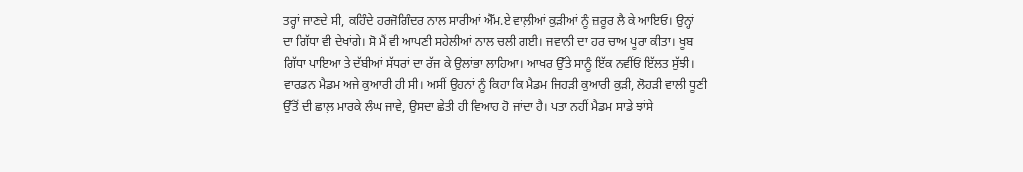ਤਰ੍ਹਾਂ ਜਾਣਦੇ ਸੀ, ਕਹਿੰਦੇ ਹਰਜੋਗਿੰਦਰ ਨਾਲ ਸਾਰੀਆਂ ਐੱਮ.ਏ ਵਾਲ਼ੀਆਂ ਕੁੜੀਆਂ ਨੂੰ ਜ਼ਰੂਰ ਲੈ ਕੇ ਆਇਓ। ਉਨ੍ਹਾਂ ਦਾ ਗਿੱਧਾ ਵੀ ਦੇਖਾਂਗੇ। ਸੋ ਮੈਂ ਵੀ ਆਪਣੀ ਸਹੇਲੀਆਂ ਨਾਲ ਚਲੀ ਗਈ। ਜਵਾਨੀ ਦਾ ਹਰ ਚਾਅ ਪੂਰਾ ਕੀਤਾ। ਖੂਬ ਗਿੱਧਾ ਪਾਇਆ ਤੇ ਦੱਬੀਆਂ ਸੱਧਰਾਂ ਦਾ ਰੱਜ ਕੇ ਉਲਾਂਭਾ ਲਾਹਿਆ। ਆਖਰ ਉੱਤੇ ਸਾਨੂੰ ਇੱਕ ਨਵੀਂਓਂ ਇੱਲਤ ਸੁੱਝੀ। ਵਾਰਡਨ ਮੈਡਮ ਅਜੇ ਕੁਆਰੀ ਹੀ ਸੀ। ਅਸੀਂ ਉਹਨਾਂ ਨੂੰ ਕਿਹਾ ਕਿ ਮੈਡਮ ਜਿਹੜੀ ਕੁਆਰੀ ਕੁੜੀ, ਲੋਹੜੀ ਵਾਲੀ ਧੂਣੀ ਉੱਤੋਂ ਦੀ ਛਾਲ਼ ਮਾਰਕੇ ਲੰਘ ਜਾਵੇ, ਉਸਦਾ ਛੇਤੀ ਹੀ ਵਿਆਹ ਹੋ ਜਾਂਦਾ ਹੈ। ਪਤਾ ਨਹੀਂ ਮੈਡਮ ਸਾਡੇ ਝਾਂਸੇ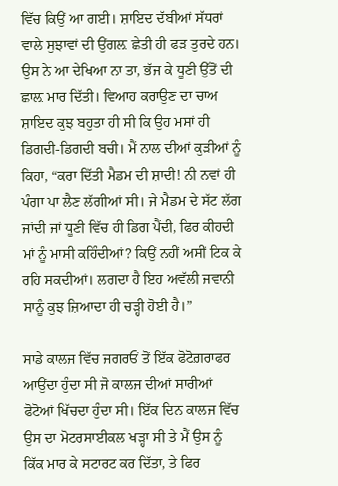ਵਿੱਚ ਕਿਉਂ ਆ ਗਈ। ਸ਼ਾਇਦ ਦੱਬੀਆਂ ਸੱਧਰਾਂ ਵਾਲੇ ਸੁਝਾਵਾਂ ਦੀ ਉਂਗਲ਼ ਛੇਤੀ ਹੀ ਫੜ ਤੁਰਦੇ ਹਨ। ਉਸ ਨੇ ਆ ਦੇਖਿਆ ਨਾ ਤਾ, ਭੱਜ ਕੇ ਧੂਣੀ ਉੱਤੋਂ ਦੀ ਛਾਲ਼ ਮਾਰ ਦਿੱਤੀ। ਵਿਆਹ ਕਰਾਉਣ ਦਾ ਚਾਅ ਸ਼ਾਇਦ ਕੁਝ ਬਹੁਤਾ ਹੀ ਸੀ ਕਿ ਉਹ ਮਸਾਂ ਹੀ ਡਿਗਦੀ-ਡਿਗਦੀ ਬਚੀ। ਮੈਂ ਨਾਲ ਦੀਆਂ ਕੁੜੀਆਂ ਨੂੰ ਕਿਹਾ, “ਕਰਾ ਦਿੱਤੀ ਮੈਡਮ ਦੀ ਸ਼ਾਦੀ! ਨੀ ਨਵਾਂ ਹੀ ਪੰਗਾ ਪਾ ਲੈਣ ਲੱਗੀਆਂ ਸੀ। ਜੇ ਮੈਡਮ ਦੇ ਸੱਟ ਲੱਗ ਜਾਂਦੀ ਜਾਂ ਧੂਣੀ ਵਿੱਚ ਹੀ ਡਿਗ ਪੈਂਦੀ, ਫਿਰ ਕੀਹਦੀ ਮਾਂ ਨੂੰ ਮਾਸੀ ਕਹਿੰਦੀਆਂ? ਕਿਉਂ ਨਹੀਂ ਅਸੀਂ ਟਿਕ ਕੇ ਰਹਿ ਸਕਦੀਆਂ। ਲਗਦਾ ਹੈ ਇਹ ਅਵੱਲੀ ਜਵਾਨੀ ਸਾਨੂੰ ਕੁਝ ਜ਼ਿਆਦਾ ਹੀ ਚੜ੍ਹੀ ਹੋਈ ਹੈ।”

ਸਾਡੇ ਕਾਲਜ ਵਿੱਚ ਜਗਰਓਂ ਤੋਂ ਇੱਕ ਫੋਟੋਗ਼ਰਾਫਰ ਆਉਂਦਾ ਹੁੰਦਾ ਸੀ ਜੋ ਕਾਲਜ ਦੀਆਂ ਸਾਰੀਆਂ ਫੋਟੋਆਂ ਖਿੱਚਦਾ ਹੁੰਦਾ ਸੀ। ਇੱਕ ਦਿਨ ਕਾਲਜ ਵਿੱਚ ਉਸ ਦਾ ਮੋਟਰਸਾਈਕਲ ਖੜ੍ਹਾ ਸੀ ਤੇ ਮੈਂ ਉਸ ਨੂੰ ਕਿੱਕ ਮਾਰ ਕੇ ਸਟਾਰਟ ਕਰ ਦਿੱਤਾ, ਤੇ ਫਿਰ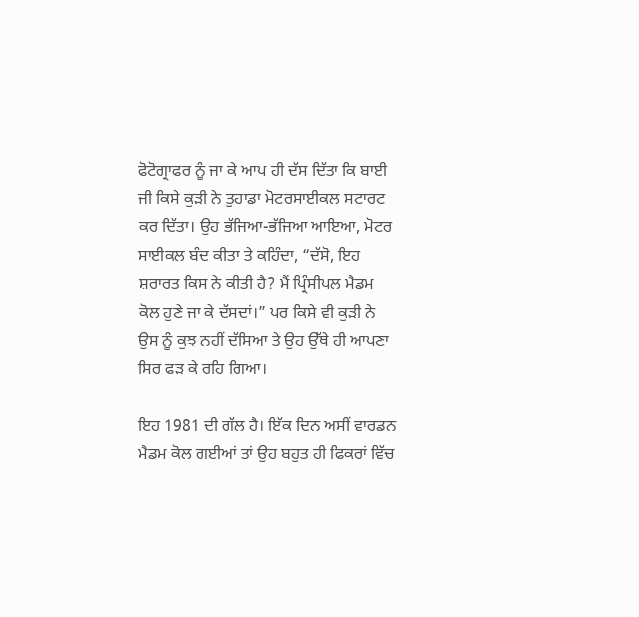ਫੋਟੋਗ੍ਰਾਫਰ ਨੂੰ ਜਾ ਕੇ ਆਪ ਹੀ ਦੱਸ ਦਿੱਤਾ ਕਿ ਬਾਈ ਜੀ ਕਿਸੇ ਕੁੜੀ ਨੇ ਤੁਹਾਡਾ ਮੋਟਰਸਾਈਕਲ ਸਟਾਰਟ ਕਰ ਦਿੱਤਾ। ਉਹ ਭੱਜਿਆ-ਭੱਜਿਆ ਆਇਆ, ਮੋਟਰ ਸਾਈਕਲ ਬੰਦ ਕੀਤਾ ਤੇ ਕਹਿੰਦਾ, “ਦੱਸੋ, ਇਹ ਸ਼ਰਾਰਤ ਕਿਸ ਨੇ ਕੀਤੀ ਹੈ? ਮੈਂ ਪ੍ਰਿੰਸੀਪਲ ਮੈਡਮ ਕੋਲ ਹੁਣੇ ਜਾ ਕੇ ਦੱਸਦਾਂ।” ਪਰ ਕਿਸੇ ਵੀ ਕੁੜੀ ਨੇ ਉਸ ਨੂੰ ਕੁਝ ਨਹੀਂ ਦੱਸਿਆ ਤੇ ਉਹ ਉੱਥੇ ਹੀ ਆਪਣਾ ਸਿਰ ਫੜ ਕੇ ਰਹਿ ਗਿਆ।

ਇਹ 1981 ਦੀ ਗੱਲ ਹੈ। ਇੱਕ ਦਿਨ ਅਸੀਂ ਵਾਰਡਨ ਮੈਡਮ ਕੋਲ ਗਈਆਂ ਤਾਂ ਉਹ ਬਹੁਤ ਹੀ ਫਿਕਰਾਂ ਵਿੱਚ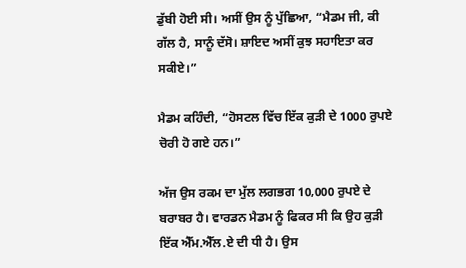ਡੁੱਬੀ ਹੋਈ ਸੀ। ਅਸੀਂ ਉਸ ਨੂੰ ਪੁੱਛਿਆ, “ਮੈਡਮ ਜੀ, ਕੀ ਗੱਲ ਹੈ, ਸਾਨੂੰ ਦੱਸੋ। ਸ਼ਾਇਦ ਅਸੀਂ ਕੁਝ ਸਹਾਇਤਾ ਕਰ ਸਕੀਏ।”

ਮੈਡਮ ਕਹਿੰਦੀ, “ਹੋਸਟਲ ਵਿੱਚ ਇੱਕ ਕੁੜੀ ਦੇ 1000 ਰੁਪਏ ਚੋਰੀ ਹੋ ਗਏ ਹਨ।”

ਅੱਜ ਉਸ ਰਕਮ ਦਾ ਮੁੱਲ ਲਗਭਗ 10,000 ਰੁਪਏ ਦੇ ਬਰਾਬਰ ਹੈ। ਵਾਰਡਨ ਮੈਡਮ ਨੂੰ ਫਿਕਰ ਸੀ ਕਿ ਉਹ ਕੁੜੀ ਇੱਕ ਐੱਮ.ਐੱਲ.ਏ ਦੀ ਧੀ ਹੈ। ਉਸ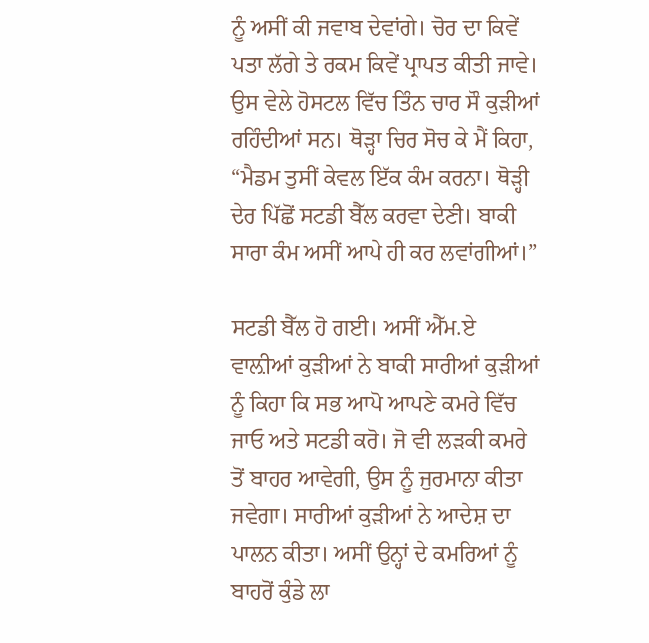ਨੂੰ ਅਸੀਂ ਕੀ ਜਵਾਬ ਦੇਵਾਂਗੇ। ਚੋਰ ਦਾ ਕਿਵੇਂ ਪਤਾ ਲੱਗੇ ਤੇ ਰਕਮ ਕਿਵੇਂ ਪ੍ਰਾਪਤ ਕੀਤੀ ਜਾਵੇ। ਉਸ ਵੇਲੇ ਹੋਸਟਲ ਵਿੱਚ ਤਿੰਨ ਚਾਰ ਸੌ ਕੁੜੀਆਂ ਰਹਿੰਦੀਆਂ ਸਨ। ਥੋੜ੍ਹਾ ਚਿਰ ਸੋਚ ਕੇ ਮੈਂ ਕਿਹਾ, “ਮੈਡਮ ਤੁਸੀਂ ਕੇਵਲ ਇੱਕ ਕੰਮ ਕਰਨਾ। ਥੋੜ੍ਹੀ ਦੇਰ ਪਿੱਛੋਂ ਸਟਡੀ ਬੈੱਲ ਕਰਵਾ ਦੇਣੀ। ਬਾਕੀ ਸਾਰਾ ਕੰਮ ਅਸੀਂ ਆਪੇ ਹੀ ਕਰ ਲਵਾਂਗੀਆਂ।”

ਸਟਡੀ ਬੈੱਲ ਹੋ ਗਈ। ਅਸੀਂ ਐੱਮ.ਏ ਵਾਲ਼ੀਆਂ ਕੁੜੀਆਂ ਨੇ ਬਾਕੀ ਸਾਰੀਆਂ ਕੁੜੀਆਂ ਨੂੰ ਕਿਹਾ ਕਿ ਸਭ ਆਪੋ ਆਪਣੇ ਕਮਰੇ ਵਿੱਚ ਜਾਓ ਅਤੇ ਸਟਡੀ ਕਰੋ। ਜੋ ਵੀ ਲੜਕੀ ਕਮਰੇ ਤੋਂ ਬਾਹਰ ਆਵੇਗੀ, ਉਸ ਨੂੰ ਜੁਰਮਾਨਾ ਕੀਤਾ ਜਵੇਗਾ। ਸਾਰੀਆਂ ਕੁੜੀਆਂ ਨੇ ਆਦੇਸ਼ ਦਾ ਪਾਲਨ ਕੀਤਾ। ਅਸੀਂ ਉਨ੍ਹਾਂ ਦੇ ਕਮਰਿਆਂ ਨੂੰ ਬਾਹਰੋਂ ਕੁੰਡੇ ਲਾ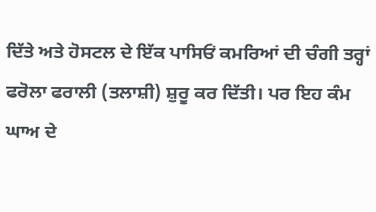ਦਿੱਤੇ ਅਤੇ ਹੋਸਟਲ ਦੇ ਇੱਕ ਪਾਸਿਓਂ ਕਮਰਿਆਂ ਦੀ ਚੰਗੀ ਤਰ੍ਹਾਂ ਫਰੋਲਾ ਫਰਾਲੀ (ਤਲਾਸ਼ੀ) ਸ਼ੁਰੂ ਕਰ ਦਿੱਤੀ। ਪਰ ਇਹ ਕੰਮ ਘਾਅ ਦੇ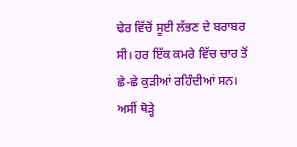ਢੇਰ ਵਿੱਚੋਂ ਸੂਈ ਲੱਭਣ ਦੇ ਬਰਾਬਰ ਸੀ। ਹਰ ਇੱਕ ਕਮਰੇ ਵਿੱਚ ਚਾਰ ਤੋਂ ਛੇ-ਛੇ ਕੁੜੀਆਂ ਰਹਿੰਦੀਆਂ ਸਨ। ਅਸੀਂ ਥੋੜ੍ਹੇ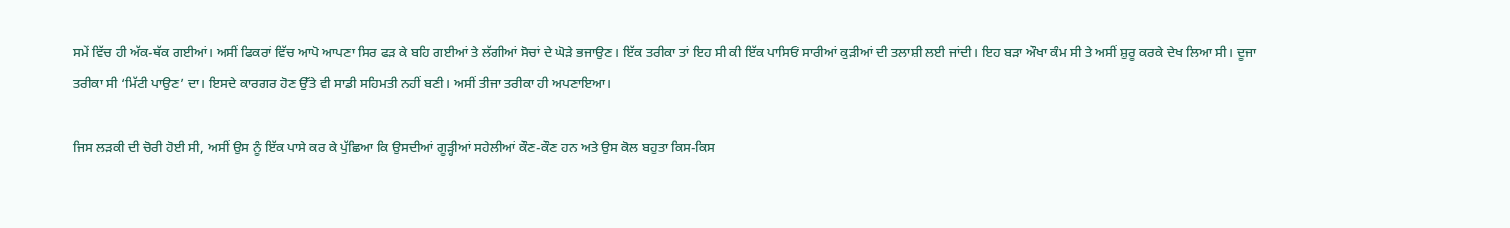ਸਮੇਂ ਵਿੱਚ ਹੀ ਅੱਕ-ਥੱਕ ਗਈਆਂ। ਅਸੀਂ ਫਿਕਰਾਂ ਵਿੱਚ ਆਪੋ ਆਪਣਾ ਸਿਰ ਫੜ ਕੇ ਬਹਿ ਗਈਆਂ ਤੇ ਲੱਗੀਆਂ ਸੋਚਾਂ ਦੇ ਘੋੜੇ ਭਜਾਉਣ। ਇੱਕ ਤਰੀਕਾ ਤਾਂ ਇਹ ਸੀ ਕੀ ਇੱਕ ਪਾਸਿਓਂ ਸਾਰੀਆਂ ਕੁੜੀਆਂ ਦੀ ਤਲਾਸ਼ੀ ਲਈ ਜਾਂਦੀ। ਇਹ ਬੜਾ ਔਖਾ ਕੰਮ ਸੀ ਤੇ ਅਸੀਂ ਸ਼ੁਰੂ ਕਰਕੇ ਦੇਖ ਲਿਆ ਸੀ। ਦੂਜਾ ਤਰੀਕਾ ਸੀ ‘ਮਿੱਟੀ ਪਾਉਣ’ ਦਾ। ਇਸਦੇ ਕਾਰਗਰ ਹੋਣ ਉੱਤੇ ਵੀ ਸਾਡੀ ਸਹਿਮਤੀ ਨਹੀਂ ਬਣੀ। ਅਸੀਂ ਤੀਜਾ ਤਰੀਕਾ ਹੀ ਅਪਣਾਇਆ।

ਜਿਸ ਲੜਕੀ ਦੀ ਚੋਰੀ ਹੋਈ ਸੀ, ਅਸੀਂ ਉਸ ਨੂੰ ਇੱਕ ਪਾਸੇ ਕਰ ਕੇ ਪੁੱਛਿਆ ਕਿ ਉਸਦੀਆਂ ਗੂੜ੍ਹੀਆਂ ਸਹੇਲੀਆਂ ਕੌਣ-ਕੌਣ ਹਨ ਅਤੇ ਉਸ ਕੋਲ ਬਹੁਤਾ ਕਿਸ-ਕਿਸ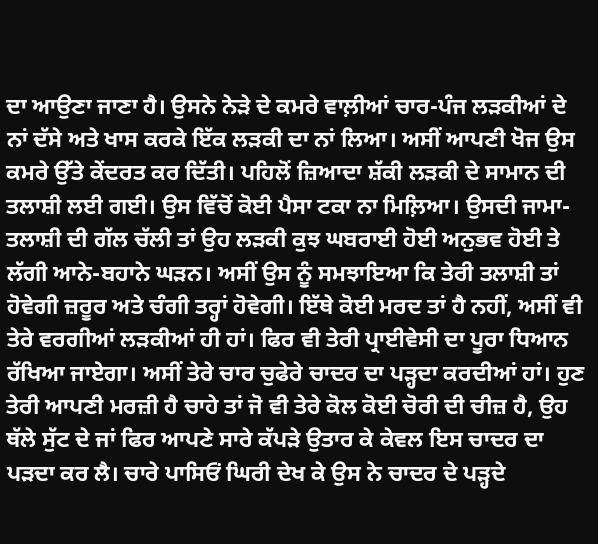ਦਾ ਆਉਣਾ ਜਾਣਾ ਹੈ। ਉਸਨੇ ਨੇੜੇ ਦੇ ਕਮਰੇ ਵਾਲ਼ੀਆਂ ਚਾਰ-ਪੰਜ ਲੜਕੀਆਂ ਦੇ ਨਾਂ ਦੱਸੇ ਅਤੇ ਖਾਸ ਕਰਕੇ ਇੱਕ ਲੜਕੀ ਦਾ ਨਾਂ ਲਿਆ। ਅਸੀਂ ਆਪਣੀ ਖੋਜ ਉਸ ਕਮਰੇ ਉੱਤੇ ਕੇਂਦਰਤ ਕਰ ਦਿੱਤੀ। ਪਹਿਲੋਂ ਜ਼ਿਆਦਾ ਸ਼ੱਕੀ ਲੜਕੀ ਦੇ ਸਾਮਾਨ ਦੀ ਤਲਾਸ਼ੀ ਲਈ ਗਈ। ਉਸ ਵਿੱਚੋਂ ਕੋਈ ਪੈਸਾ ਟਕਾ ਨਾ ਮਿਲ਼ਿਆ। ਉਸਦੀ ਜਾਮਾ-ਤਲਾਸ਼ੀ ਦੀ ਗੱਲ ਚੱਲੀ ਤਾਂ ਉਹ ਲੜਕੀ ਕੁਝ ਘਬਰਾਈ ਹੋਈ ਅਨੁਭਵ ਹੋਈ ਤੇ ਲੱਗੀ ਆਨੇ-ਬਹਾਨੇ ਘੜਨ। ਅਸੀਂ ਉਸ ਨੂੰ ਸਮਝਾਇਆ ਕਿ ਤੇਰੀ ਤਲਾਸ਼ੀ ਤਾਂ ਹੋਵੇਗੀ ਜ਼ਰੂਰ ਅਤੇ ਚੰਗੀ ਤਰ੍ਹਾਂ ਹੋਵੇਗੀ। ਇੱਥੇ ਕੋਈ ਮਰਦ ਤਾਂ ਹੈ ਨਹੀਂ, ਅਸੀਂ ਵੀ ਤੇਰੇ ਵਰਗੀਆਂ ਲੜਕੀਆਂ ਹੀ ਹਾਂ। ਫਿਰ ਵੀ ਤੇਰੀ ਪ੍ਰਾਈਵੇਸੀ ਦਾ ਪੂਰਾ ਧਿਆਨ ਰੱਖਿਆ ਜਾਏਗਾ। ਅਸੀਂ ਤੇਰੇ ਚਾਰ ਚੁਫੇਰੇ ਚਾਦਰ ਦਾ ਪੜ੍ਹਦਾ ਕਰਦੀਆਂ ਹਾਂ। ਹੁਣ ਤੇਰੀ ਆਪਣੀ ਮਰਜ਼ੀ ਹੈ ਚਾਹੇ ਤਾਂ ਜੋ ਵੀ ਤੇਰੇ ਕੋਲ ਕੋਈ ਚੋਰੀ ਦੀ ਚੀਜ਼ ਹੈ, ਉਹ ਥੱਲੇ ਸੁੱਟ ਦੇ ਜਾਂ ਫਿਰ ਆਪਣੇ ਸਾਰੇ ਕੱਪੜੇ ਉਤਾਰ ਕੇ ਕੇਵਲ ਇਸ ਚਾਦਰ ਦਾ ਪੜਦਾ ਕਰ ਲੈ। ਚਾਰੇ ਪਾਸਿਓਂ ਘਿਰੀ ਦੇਖ ਕੇ ਉਸ ਨੇ ਚਾਦਰ ਦੇ ਪੜ੍ਹਦੇ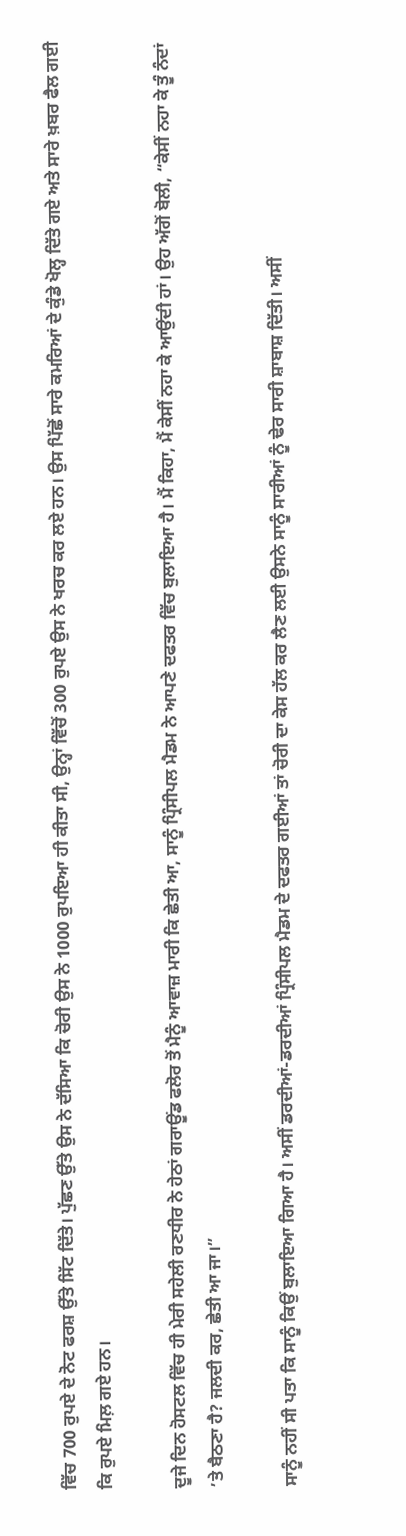ਵਿੱਚ 700 ਰੁਪਏ ਦੇ ਨੋਟ ਫਰਸ਼ ਉੱਤੇ ਸਿੱਟ ਦਿੱਤੇ। ਪੁੱਛਣ ਉੱਤੇ ਉਸ ਨੇ ਦੱਸਿਆ ਕਿ ਚੋਰੀ ਉਸ ਨੇ 1000 ਰੁਪਇਆ ਹੀ ਕੀਤਾ ਸੀ, ਉਨ੍ਹਾਂ ਵਿੱਚੋਂ 300 ਰੁਪਏ ਉਸ ਨੇ ਖਰਚ ਕਰ ਲਏ ਹਨ। ਉਸ ਪਿੱਛੋਂ ਸਾਰੇ ਕਮਰਿਆਂ ਦੇ ਕੁੰਡੇ ਖੋਲ੍ਹ ਦਿੱਤੇ ਗਏ ਅਤੇ ਸਾਰੇ ਖ਼ਬਰ ਫੈਲ ਗਈ ਕਿ ਰੁਪਏ ਮਿਲ਼ ਗਏ ਹਨ।

ਦੂਜੇ ਦਿਨ ਹੋਸਟਲ ਵਿੱਚ ਹੀ ਮੇਰੀ ਸਹੇਲੀ ਰਣਧੀਰ ਨੇ ਹੇਠਾਂ ਗਰਾਊਂਡ ਫਲੋਰ ਤੋਂ ਮੈਨੂੰ ਆਵਾਜ਼ ਮਾਰੀ ਕਿ ਛੇਤੀ ਆ, ਸਾਨੂੰ ਪ੍ਰਿੰਸੀਪਲ ਮੈਡਮ ਨੇ ਆਪਣੇ ਦਫਤਰ ਵਿੱਚ ਬੁਲਾਇਆ ਹੈ। ਮੈਂ ਕਿਹਾ, ਮੈਂ ਕੇਸੀਂ ਨਹਾ ਕੇ ਆਉਂਦੀ ਹਾਂ। ਉਹ ਅੱਗੋਂ ਬੋਲੀ, “ਕੇਸੀਂ ਨਹਾ ਕੇ ਤੂੰ ਨੰਦਾਂ ’ਤੇ ਬੈਠਣਾ ਹੈ? ਜਲਦੀ ਕਰ, ਛੇਤੀ ਆ ਜਾ।”

ਸਾਨੂੰ ਨਹੀਂ ਸੀ ਪਤਾ ਕਿ ਸਾਨੂੰ ਕਿਉਂ ਬੁਲਾਇਆ ਗਿਆ ਹੈ। ਅਸੀਂ ਡਰਦੀਆਂ-ਡਰਦੀਆਂ ਪ੍ਰਿੰਸੀਪਲ ਮੈਡਮ ਦੇ ਦਫਤਰ ਗਈਆਂ ਤਾਂ ਚੋਰੀ ਦਾ ਕੇਸ ਹੱਲ ਕਰ ਲੈਣ ਲਈ ਉਸਨੇ ਸਾਨੂੰ ਸਾਰੀਆਂ ਨੂੰ ਢੇਰ ਸਾਰੀ ਸ਼ਾਬਾਸ਼ ਦਿੱਤੀ। ਅਸੀਂ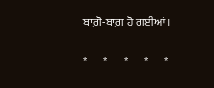ਬਾਗ਼ੋ-ਬਾਗ਼ ਹੋ ਗਈਆਂ।

*       *       *       *       *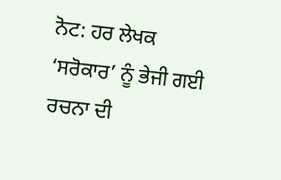ਨੋਟ: ਹਰ ਲੇਖਕ ‘ਸਰੋਕਾਰ’ ਨੂੰ ਭੇਜੀ ਗਈ ਰਚਨਾ ਦੀ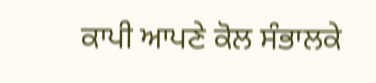ਕਾਪੀ ਆਪਣੇ ਕੋਲ ਸੰਭਾਲਕੇ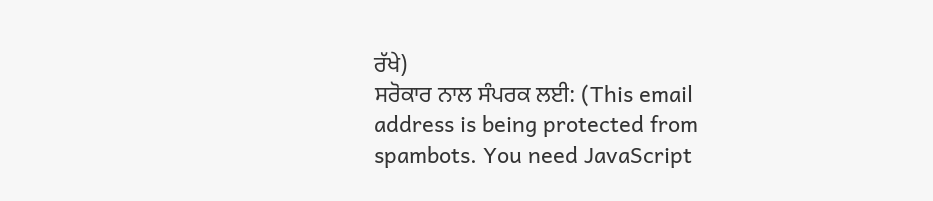ਰੱਖੇ)
ਸਰੋਕਾਰ ਨਾਲ ਸੰਪਰਕ ਲਈ: (This email address is being protected from spambots. You need JavaScript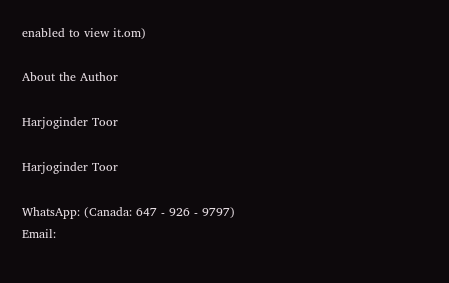enabled to view it.om)

About the Author

Harjoginder Toor

Harjoginder Toor

WhatsApp: (Canada: 647 - 926 - 9797)
Email: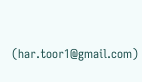(har.toor1@gmail.com)